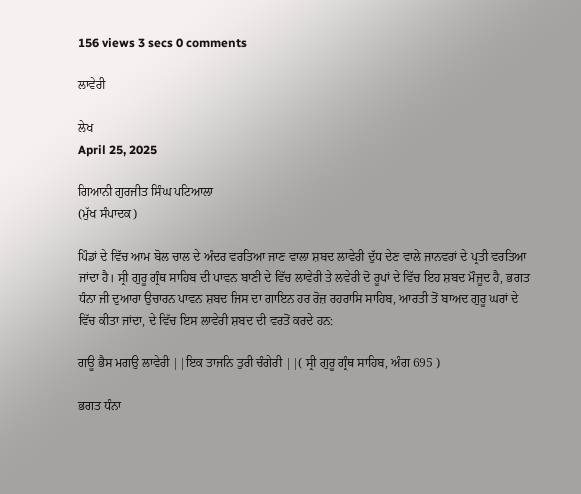156 views 3 secs 0 comments

ਲਾਵੇਰੀ

ਲੇਖ
April 25, 2025

ਗਿਆਨੀ ਗੁਰਜੀਤ ਸਿੰਘ ਪਟਿਆਲਾ
(ਮੁੱਖ ਸੰਪਾਦਕ)

ਪਿੰਡਾਂ ਦੇ ਵਿੱਚ ਆਮ ਬੋਲ ਚਾਲ ਦੇ ਅੰਦਰ ਵਰਤਿਆ ਜਾਣ ਵਾਲਾ ਸ਼ਬਦ ਲਾਵੇਰੀ ਦੁੱਧ ਦੇਣ ਵਾਲੇ ਜਾਨਵਰਾਂ ਦੇ ਪ੍ਰਤੀ ਵਰਤਿਆ ਜਾਂਦਾ ਹੈ। ਸ੍ਰੀ ਗੁਰੂ ਗ੍ਰੰਥ ਸਾਹਿਬ ਦੀ ਪਾਵਨ ਬਾਣੀ ਦੇ ਵਿੱਚ ਲਾਵੇਰੀ ਤੇ ਲਵੇਰੀ ਦੋ ਰੂਪਾਂ ਦੇ ਵਿੱਚ ਇਹ ਸ਼ਬਦ ਮੌਜੂਦ ਹੈ, ਭਗਤ ਧੰਨਾ ਜੀ ਦੁਆਰਾ ਉਚਾਰਨ ਪਾਵਨ ਸ਼ਬਦ ਜਿਸ ਦਾ ਗਾਇਨ ਹਰ ਰੋਜ਼ ਰਹਰਾਸਿ ਸਾਹਿਬ, ਆਰਤੀ ਤੋਂ ਬਾਅਦ ਗੁਰੂ ਘਰਾਂ ਦੇ ਵਿੱਚ ਕੀਤਾ ਜਾਂਦਾ, ਦੇ ਵਿੱਚ ਇਸ ਲਾਵੇਰੀ ਸ਼ਬਦ ਦੀ ਵਰਤੋਂ ਕਰਦੇ ਹਨ:

ਗਊ ਭੈਸ ਮਗਉ ਲਾਵੇਰੀ ||ਇਕ ਤਾਜਨਿ ਤੁਰੀ ਚੰਗੇਰੀ ||( ਸ੍ਰੀ ਗੁਰੂ ਗ੍ਰੰਥ ਸਾਹਿਬ, ਅੰਗ 695 )

ਭਗਤ ਧੰਨਾ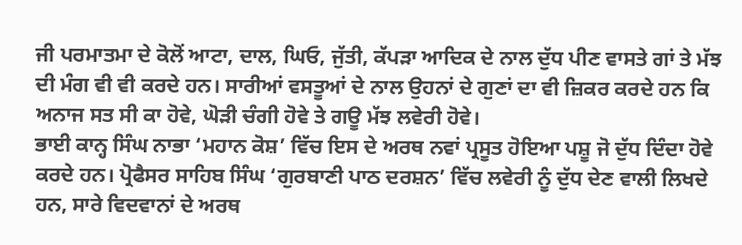ਜੀ ਪਰਮਾਤਮਾ ਦੇ ਕੋਲੋਂ ਆਟਾ, ਦਾਲ, ਘਿਓ, ਜੁੱਤੀ, ਕੱਪੜਾ ਆਦਿਕ ਦੇ ਨਾਲ ਦੁੱਧ ਪੀਣ ਵਾਸਤੇ ਗਾਂ ਤੇ ਮੱਝ ਦੀ ਮੰਗ ਵੀ ਵੀ ਕਰਦੇ ਹਨ। ਸਾਰੀਆਂ ਵਸਤੂਆਂ ਦੇ ਨਾਲ ਉਹਨਾਂ ਦੇ ਗੁਣਾਂ ਦਾ ਵੀ ਜ਼ਿਕਰ ਕਰਦੇ ਹਨ ਕਿ ਅਨਾਜ ਸਤ ਸੀ ਕਾ ਹੋਵੇ, ਘੋੜੀ ਚੰਗੀ ਹੋਵੇ ਤੇ ਗਊ ਮੱਝ ਲਵੇਰੀ ਹੋਵੇ।
ਭਾਈ ਕਾਨ੍ਹ ਸਿੰਘ ਨਾਭਾ ‘ਮਹਾਨ ਕੋਸ਼’ ਵਿੱਚ ਇਸ ਦੇ ਅਰਥ ਨਵਾਂ ਪ੍ਰਸੂਤ ਹੋਇਆ ਪਸ਼ੂ ਜੋ ਦੁੱਧ ਦਿੰਦਾ ਹੋਵੇ ਕਰਦੇ ਹਨ। ਪ੍ਰੋਫੈਸਰ ਸਾਹਿਬ ਸਿੰਘ ‘ਗੁਰਬਾਣੀ ਪਾਠ ਦਰਸ਼ਨ’ ਵਿੱਚ ਲਵੇਰੀ ਨੂੰ ਦੁੱਧ ਦੇਣ ਵਾਲੀ ਲਿਖਦੇ ਹਨ, ਸਾਰੇ ਵਿਦਵਾਨਾਂ ਦੇ ਅਰਥ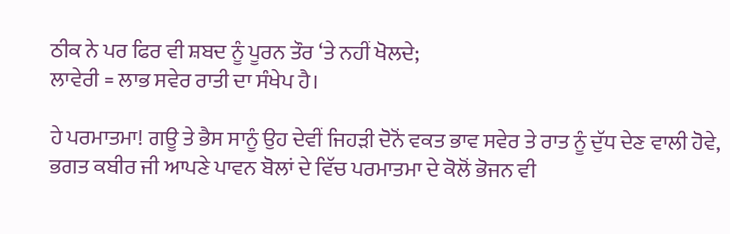ਠੀਕ ਨੇ ਪਰ ਫਿਰ ਵੀ ਸ਼ਬਦ ਨੂੰ ਪੂਰਨ ਤੌਰ ‘ਤੇ ਨਹੀਂ ਖੋਲਦੇ;
ਲਾਵੇਰੀ = ਲਾਭ ਸਵੇਰ ਰਾਤੀ ਦਾ ਸੰਖੇਪ ਹੈ।

ਹੇ ਪਰਮਾਤਮਾ! ਗਊ ਤੇ ਭੈਸ ਸਾਨੂੰ ਉਹ ਦੇਵੀਂ ਜਿਹੜੀ ਦੋਨੋਂ ਵਕਤ ਭਾਵ ਸਵੇਰ ਤੇ ਰਾਤ ਨੂੰ ਦੁੱਧ ਦੇਣ ਵਾਲੀ ਹੋਵੇ, ਭਗਤ ਕਬੀਰ ਜੀ ਆਪਣੇ ਪਾਵਨ ਬੋਲਾਂ ਦੇ ਵਿੱਚ ਪਰਮਾਤਮਾ ਦੇ ਕੋਲੋਂ ਭੋਜਨ ਵੀ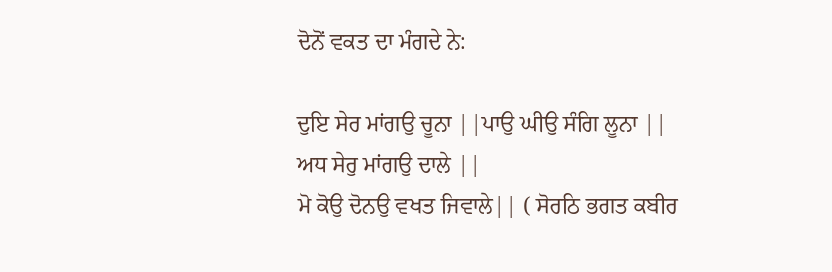ਦੋਨੋਂ ਵਕਤ ਦਾ ਮੰਗਦੇ ਨੇ:

ਦੁਇ ਸੇਰ ਮਾਂਗਉ ਚੂਨਾ ||ਪਾਉ ਘੀਉ ਸੰਗਿ ਲੂਨਾ ||
ਅਧ ਸੇਰੁ ਮਾਂਗਉ ਦਾਲੇ ||
ਮੋ ਕੋਉ ਦੋਨਉ ਵਖਤ ਜਿਵਾਲੇ|| ( ਸੋਰਠਿ ਭਗਤ ਕਬੀਰ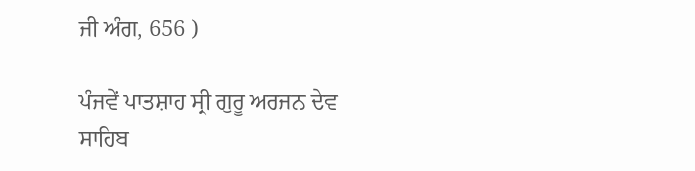ਜੀ ਅੰਗ, 656 )

ਪੰਜਵੇਂ ਪਾਤਸ਼ਾਹ ਸ੍ਰੀ ਗੁਰੂ ਅਰਜਨ ਦੇਵ ਸਾਹਿਬ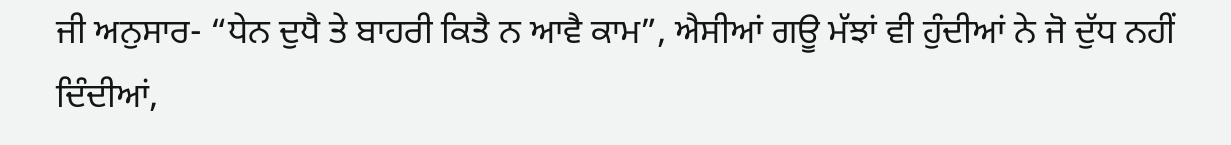ਜੀ ਅਨੁਸਾਰ- “ਧੇਨ ਦੁਧੈ ਤੇ ਬਾਹਰੀ ਕਿਤੈ ਨ ਆਵੈ ਕਾਮ”, ਐਸੀਆਂ ਗਊ ਮੱਝਾਂ ਵੀ ਹੁੰਦੀਆਂ ਨੇ ਜੋ ਦੁੱਧ ਨਹੀਂ ਦਿੰਦੀਆਂ,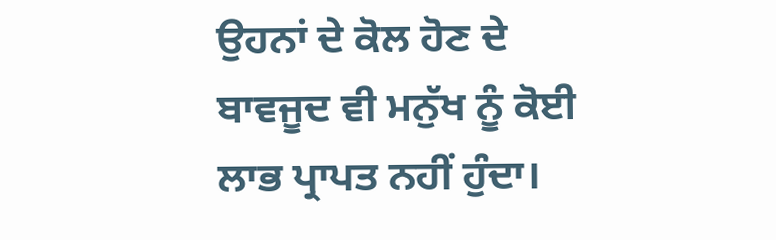ਉਹਨਾਂ ਦੇ ਕੋਲ ਹੋਣ ਦੇ ਬਾਵਜੂਦ ਵੀ ਮਨੁੱਖ ਨੂੰ ਕੋਈ ਲਾਭ ਪ੍ਰਾਪਤ ਨਹੀਂ ਹੁੰਦਾ।